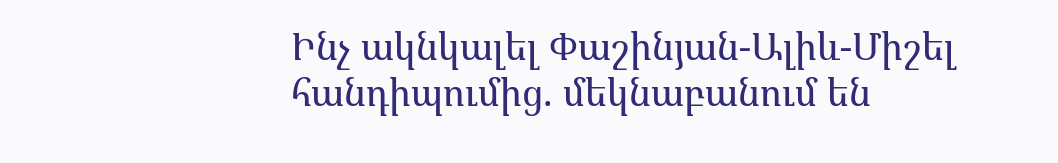Ինչ ակնկալել Փաշինյան-Ալիև-Միշել հանդիպումից. մեկնաբանում են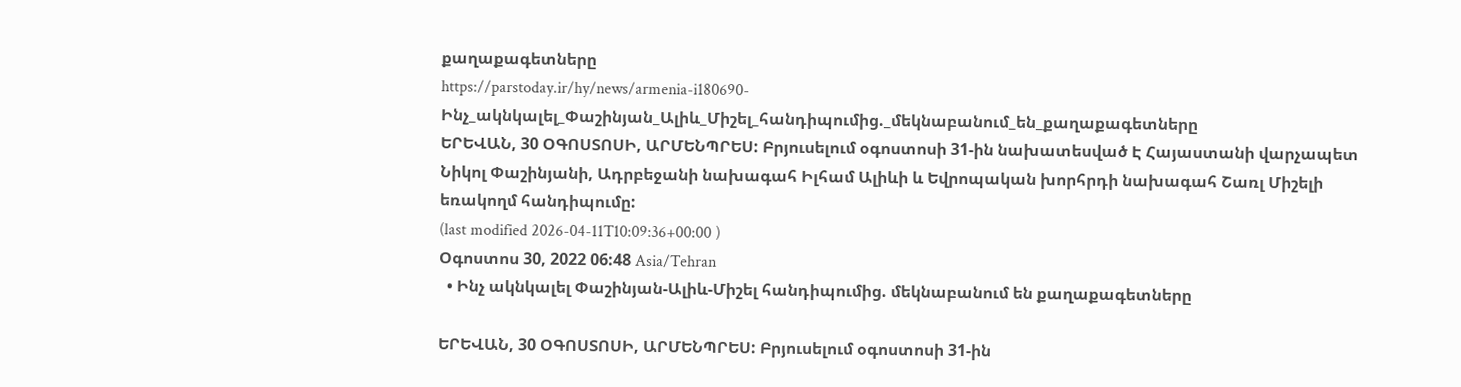քաղաքագետները
https://parstoday.ir/hy/news/armenia-i180690-Ինչ_ակնկալել_Փաշինյան_Ալիև_Միշել_հանդիպումից._մեկնաբանում_են_քաղաքագետները
ԵՐԵՎԱՆ, 30 ՕԳՈՍՏՈՍԻ, ԱՐՄԵՆՊՐԵՍ: Բրյուսելում օգոստոսի 31-ին նախատեսված Է Հայաստանի վարչապետ Նիկոլ Փաշինյանի, Ադրբեջանի նախագահ Իլհամ Ալիևի և Եվրոպական խորհրդի նախագահ Շառլ Միշելի եռակողմ հանդիպումը:
(last modified 2026-04-11T10:09:36+00:00 )
Օգոստոս 30, 2022 06:48 Asia/Tehran
  • Ինչ ակնկալել Փաշինյան-Ալիև-Միշել հանդիպումից. մեկնաբանում են քաղաքագետները

ԵՐԵՎԱՆ, 30 ՕԳՈՍՏՈՍԻ, ԱՐՄԵՆՊՐԵՍ: Բրյուսելում օգոստոսի 31-ին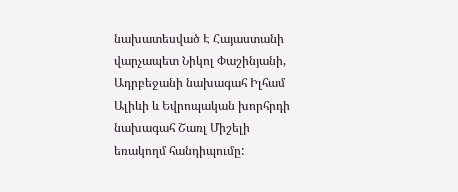նախատեսված Է Հայաստանի վարչապետ Նիկոլ Փաշինյանի, Ադրբեջանի նախագահ Իլհամ Ալիևի և Եվրոպական խորհրդի նախագահ Շառլ Միշելի եռակողմ հանդիպումը: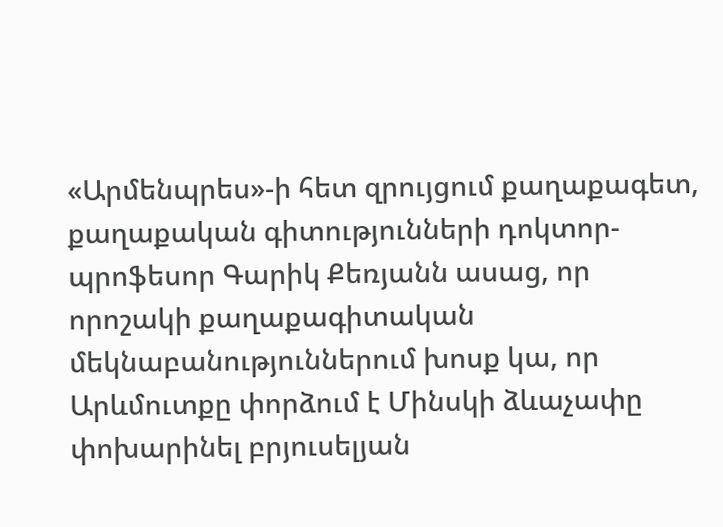«Արմենպրես»-ի հետ զրույցում քաղաքագետ, քաղաքական գիտությունների դոկտոր-պրոֆեսոր Գարիկ Քեռյանն ասաց, որ որոշակի քաղաքագիտական մեկնաբանություններում խոսք կա, որ Արևմուտքը փորձում է Մինսկի ձևաչափը փոխարինել բրյուսելյան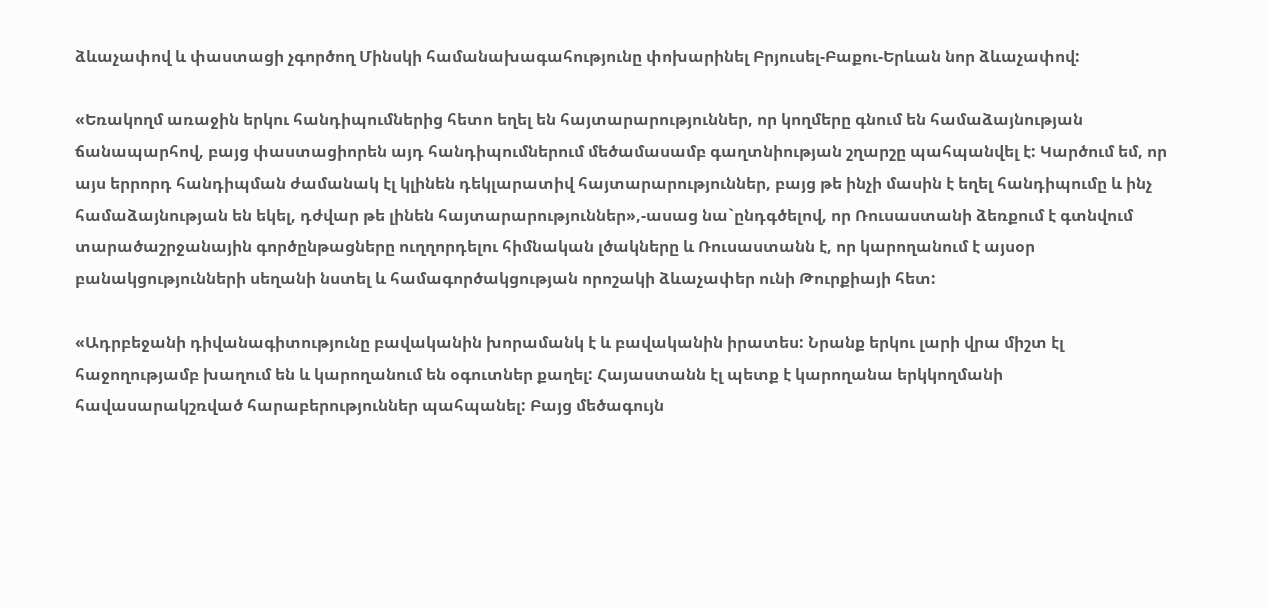ձևաչափով և փաստացի չգործող Մինսկի համանախագահությունը փոխարինել Բրյուսել-Բաքու-Երևան նոր ձևաչափով:

«Եռակողմ առաջին երկու հանդիպումներից հետո եղել են հայտարարություններ, որ կողմերը գնում են համաձայնության ճանապարհով, բայց փաստացիորեն այդ հանդիպումներում մեծամասամբ գաղտնիության շղարշը պահպանվել է: Կարծում եմ, որ այս երրորդ հանդիպման ժամանակ էլ կլինեն դեկլարատիվ հայտարարություններ, բայց թե ինչի մասին է եղել հանդիպումը և ինչ համաձայնության են եկել, դժվար թե լինեն հայտարարություններ»,-ասաց նա`ընդգծելով, որ Ռուսաստանի ձեռքում է գտնվում տարածաշրջանային գործընթացները ուղղորդելու հիմնական լծակները և Ռուսաստանն է, որ կարողանում է այսօր բանակցությունների սեղանի նստել և համագործակցության որոշակի ձևաչափեր ունի Թուրքիայի հետ:

«Ադրբեջանի դիվանագիտությունը բավականին խորամանկ է և բավականին իրատես: Նրանք երկու լարի վրա միշտ էլ հաջողությամբ խաղում են և կարողանում են օգուտներ քաղել: Հայաստանն էլ պետք է կարողանա երկկողմանի հավասարակշռված հարաբերություններ պահպանել: Բայց մեծագույն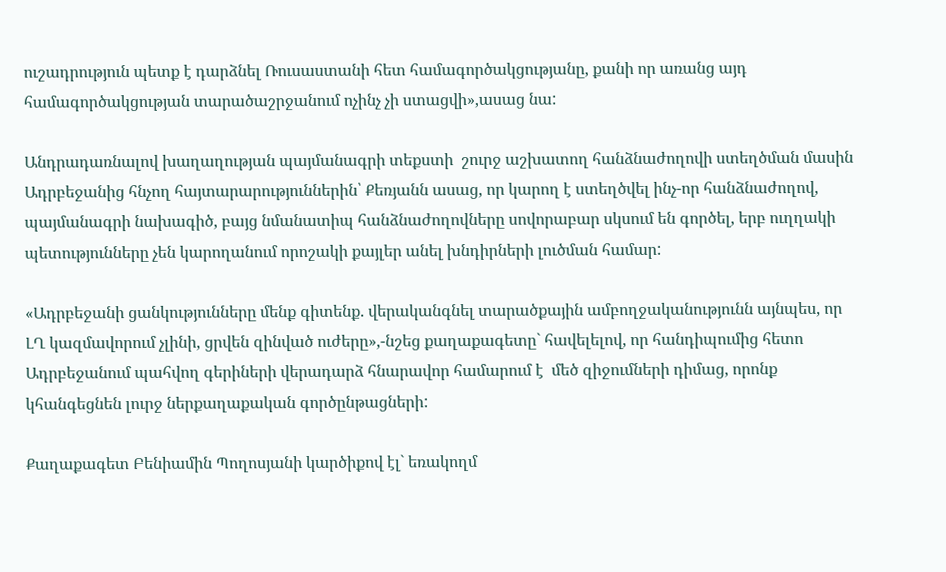ուշադրություն պետք է դարձնել Ռուսաստանի հետ համագործակցությանը, քանի որ առանց այդ համագործակցության տարածաշրջանում ոչինչ չի ստացվի»,ասաց նա:

Անդրադառնալով խաղաղության պայմանագրի տեքստի  շուրջ աշխատող հանձնաժողովի ստեղծման մասին Ադրբեջանից հնչող հայտարարություններին՝ Քեռյանն ասաց, որ կարող է ստեղծվել ինչ-որ հանձնաժողով, պայմանագրի նախագիծ, բայց նմանատիպ հանձնաժողովները սովորաբար սկսում են գործել, երբ ուղղակի պետությունները չեն կարողանում որոշակի քայլեր անել խնդիրների լուծման համար:

«Ադրբեջանի ցանկությունները մենք գիտենք. վերականգնել տարածքային ամբողջականությունն այնպես, որ ԼՂ կազմավորում չլինի, ցրվեն զինված ուժերը»,-նշեց քաղաքագետը` հավելելով, որ հանդիպումից հետո Ադրբեջանում պահվող գերիների վերադարձ հնարավոր համարում է  մեծ զիջումների դիմաց, որոնք կհանգեցնեն լուրջ ներքաղաքական գործընթացների:

Քաղաքագետ Բենիամին Պողոսյանի կարծիքով էլ` եռակողմ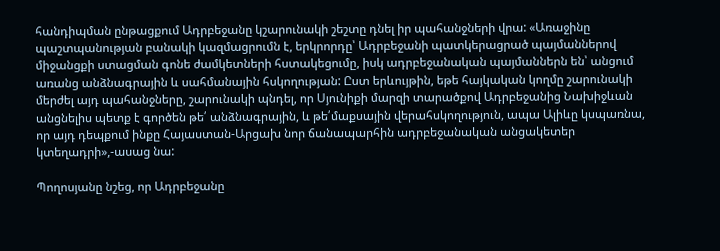հանդիպման ընթացքում Ադրբեջանը կշարունակի շեշտը դնել իր պահանջների վրա: «Առաջինը պաշտպանության բանակի կազմացրումն է, երկրորդը՝ Ադրբեջանի պատկերացրած պայմաններով միջանցքի ստացման գոնե ժամկետների հստակեցումը, իսկ ադրբեջանական պայմաններն են՝ անցում առանց անձնագրային և սահմանային հսկողության: Ըստ երևույթին, եթե հայկական կողմը շարունակի մերժել այդ պահանջները, շարունակի պնդել, որ Սյունիքի մարզի տարածքով Ադրբեջանից Նախիջևան անցնելիս պետք է գործեն թե՛ անձնագրային, և թե՛մաքսային վերահսկողություն, ապա Ալիևը կսպառնա, որ այդ դեպքում ինքը Հայաստան-Արցախ նոր ճանապարհին ադրբեջանական անցակետեր կտեղադրի»,-ասաց նա:

Պողոսյանը նշեց, որ Ադրբեջանը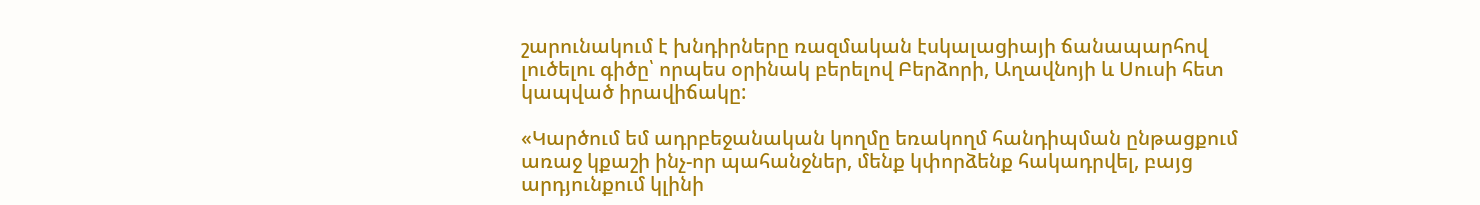շարունակում է խնդիրները ռազմական էսկալացիայի ճանապարհով լուծելու գիծը՝ որպես օրինակ բերելով Բերձորի, Աղավնոյի և Սուսի հետ կապված իրավիճակը:

«Կարծում եմ ադրբեջանական կողմը եռակողմ հանդիպման ընթացքում առաջ կքաշի ինչ-որ պահանջներ, մենք կփորձենք հակադրվել, բայց արդյունքում կլինի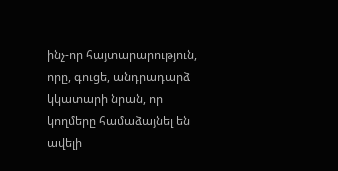ինչ-որ հայտարարություն, որը, գուցե, անդրադարձ կկատարի նրան, որ կողմերը համաձայնել են ավելի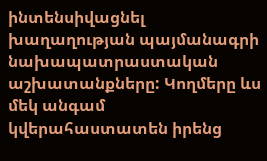ինտենսիվացնել խաղաղության պայմանագրի նախապատրաստական աշխատանքները: Կողմերը ևս մեկ անգամ կվերահաստատեն իրենց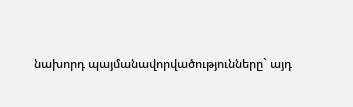նախորդ պայմանավորվածությունները` այդ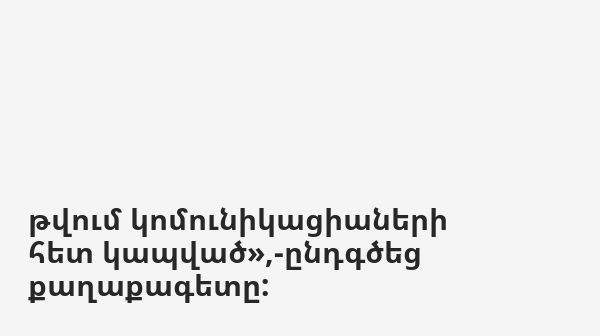թվում կոմունիկացիաների հետ կապված»,-ընդգծեց քաղաքագետը: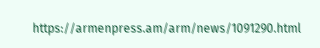https://armenpress.am/arm/news/1091290.html